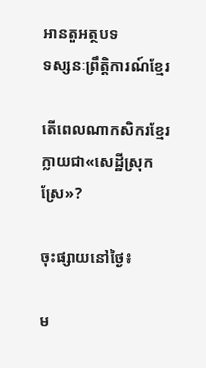អានតួអត្ថបទ
ទស្សនៈព្រឹត្តិការណ៍ខ្មែរ

តើពេលណាកសិករខ្មែរក្លាយជា«សេដ្ឋីស្រុកស្រែ»?

ចុះផ្សាយនៅថ្ងៃ៖

ម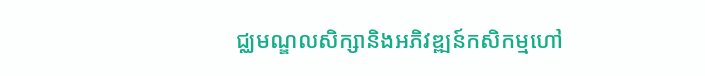ជ្ឈមណ្ឌលសិក្សានិងអភិវឌ្ឍន៍កសិកម្មហៅ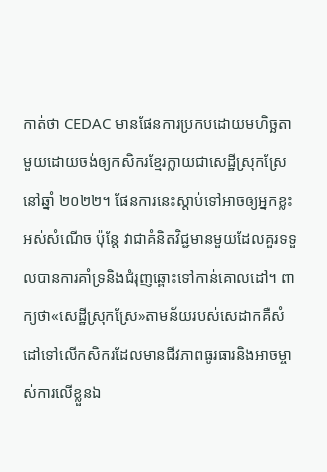កាត់ថា CEDAC មានផែនការប្រកបដោយមហិច្ឆតាមួយដោយចង់ឲ្យកសិករខ្មែរក្លាយជាសេដ្ឋីស្រុកស្រែនៅឆ្នាំ ២០២២។ ផែនការនេះស្តាប់ទៅអាចឲ្យអ្នកខ្លះអស់សំណើច ប៉ុន្តែ វាជាគំនិតវិជ្ជមានមួយដែលគួរទទួលបានការគាំទ្រនិងជំរុញឆ្ពោះទៅកាន់គោលដៅ។ ពាក្យថា«សេដ្ឋីស្រុកស្រែ»តាមន័យរបស់សេដាកគឺសំដៅទៅលើកសិករដែលមានជីវភាពធូរធារនិងអាចម្ចាស់ការលើខ្លួនឯ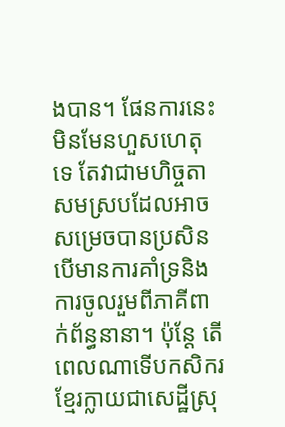ងបាន។ ផែនការនេះមិនមែនហួសហេតុទេ តែវាជាមហិច្ចតាសមស្របដែលអាចសម្រេចបានប្រសិនបើមានការគាំទ្រនិងការចូលរួមពីភាគីពាក់ព័ន្ធនានា។ ប៉ុន្តែ តើពេលណាទើបកសិករខ្មែរក្លាយជាសេដ្ឋីស្រុ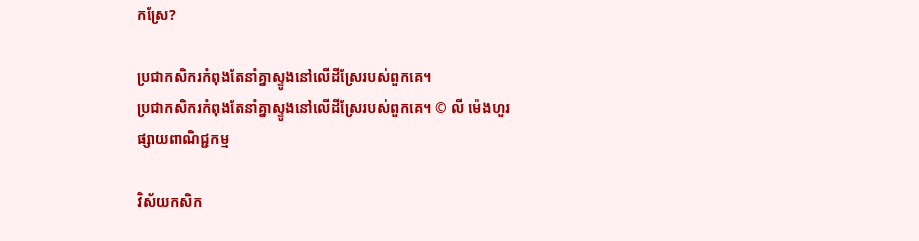កស្រែ?

ប្រជាកសិករកំពុងតែនាំគ្នាស្ទូងនៅលើដីស្រែរបស់ពួកគេ។
ប្រជាកសិករកំពុងតែនាំគ្នាស្ទូងនៅលើដីស្រែរបស់ពួកគេ។ © លី ម៉េងហួរ
ផ្សាយពាណិជ្ជកម្ម

វិស័យកសិក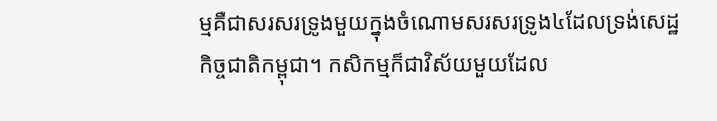ម្មគឺជាសរសរទ្រូងមួយក្នុងចំណោមសរសរទ្រូង៤ដែលទ្រង់សេដ្ឋកិច្ចជាតិកម្ពុជា។ កសិកម្មក៏ជាវិស័យមួយដែល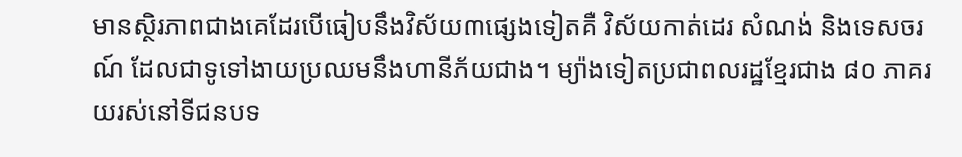មានស្ថិរភាពជាងគេដែរបើធៀបនឹងវិស័យ៣ផ្សេងទៀតគឺ វិស័យកាត់ដេរ សំណង់ និងទេសចរណ៍ ដែលជាទូទៅងាយប្រឈមនឹងហានីភ័យជាង។ ម្យ៉ាងទៀតប្រជាពលរដ្ឋខ្មែរជាង ៨០ ភាគរយរស់នៅទីជនបទ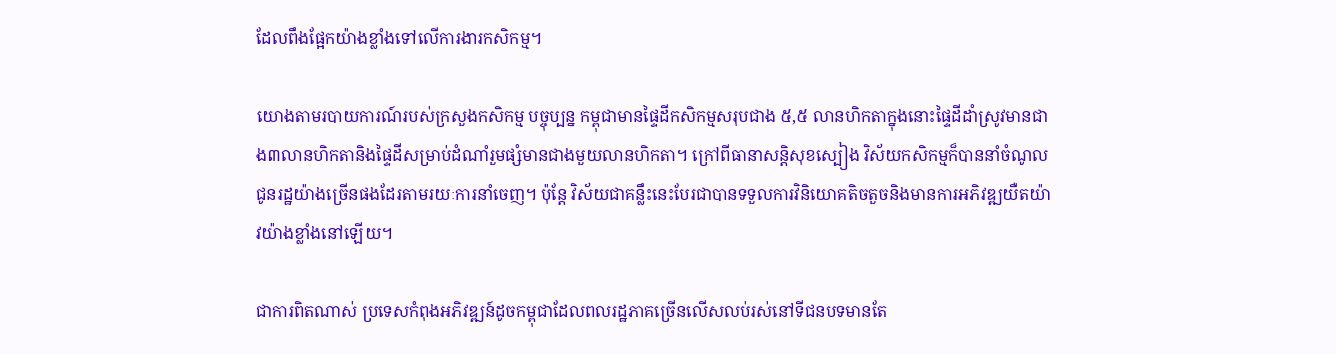ដែលពឹងផ្អែកយ៉ាងខ្លាំងទៅលើការងារកសិកម្ម។

យោងតាមរបាយការណ៍របស់ក្រសួងកសិកម្ម បច្ចុប្បន្ន កម្ពុជាមានផ្ទៃដីកសិកម្មសរុបជាង ៥,៥ លានហិកតាក្នុងនោះផ្ទៃដីដាំស្រូវមានជាង៣លានហិកតានិងផ្ទៃដីសម្រាប់ដំណាំរួមផ្សំមានជាងមួយលានហិកតា។ ក្រៅពីធានាសន្តិសុខស្បៀង វិស័យកសិកម្មក៏បាននាំចំណូលជូនរដ្ឋយ៉ាងច្រើនផងដែរតាមរយៈការនាំចេញ។ ប៉ុន្តែ វិស័យជាគន្លឹះនេះបែរជាបានទទួលការវិនិយោគតិចតួចនិងមានការអភិវឌ្ឍយឺតយ៉ាវយ៉ាងខ្លាំងនៅឡើយ។

ជាការពិតណាស់ ប្រទេសកំពុងអភិវឌ្ឍន៍ដូចកម្ពុជាដែលពលរដ្ឋភាគច្រើនលើសលប់រស់នៅទីជនបទមានតែ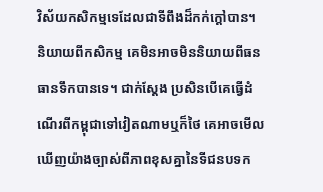វិស័យកសិកម្មទេដែលជាទីពឹងដ៏កក់ក្តៅបាន។ និយាយពីកសិកម្ម គេមិនអាចមិននិយាយពីធនធានទឹកបានទេ។ ជាក់ស្តែង ប្រសិនបើគេធ្វើដំណើរពីកម្ពុជាទៅវៀតណាមឬក៏ថៃ គេអាចមើលឃើញយ៉ាងច្បាស់ពីភាពខុសគ្នានៃទីជនបទក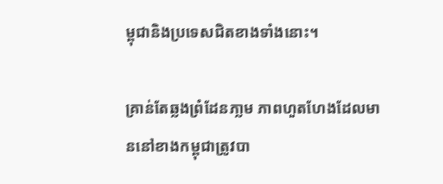ម្ពុជានិងប្រទេសជិតខាងទាំងនោះ។

គ្រាន់តែឆ្លងព្រំដែនភា្លម ភាពហួតហែងដែលមាននៅខាងកម្ពុជាត្រូវបា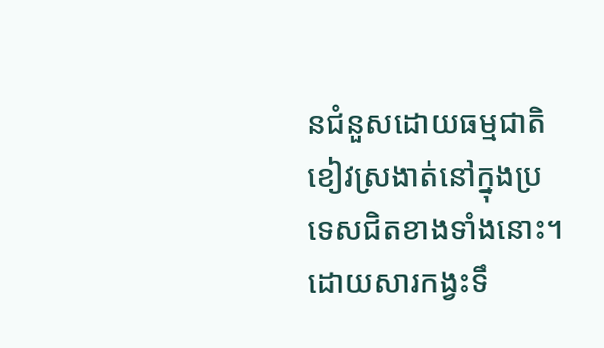នជំនួសដោយធម្មជាតិខៀវស្រងាត់នៅក្នុងប្រទេសជិតខាងទាំងនោះ។ ដោយសារកង្វះទឹ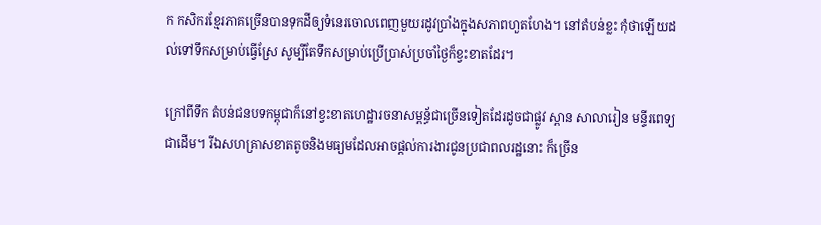ក កសិករខ្មែរភាគច្រើនបានទុកដីឲ្យទំនេរចោលពេញមួយរដូវប្រាំងក្នុងសភាពហួតហែង។ នៅតំបន់ខ្លះ កុំថាឡើយដល់ទៅទឹកសម្រាប់ធ្វើស្រែ សូម្បីតែទឹកសម្រាប់ប្រើប្រាស់ប្រចាំថ្ងៃក៏ខ្វះខាតដែរ។

ក្រៅពីទឹក តំបន់ជនបទកម្ពុជាក៏នៅខ្វះខាតហេដ្ឋារចនាសម្ពន្ធ័ជាច្រើនទៀតដែរដូចជាផ្លូវ ស្ពាន សាលារៀន មន្ទីរពេទ្យ ជាដើម។ រីឯសហគ្រាសខាតតូចនិងមធ្យមដែលអាចផ្តល់ការងារជូនប្រជាពលរដ្ឋនោះ ក៏ច្រើន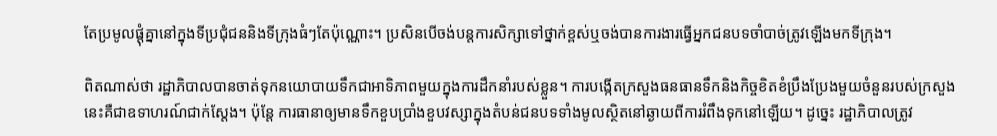តែប្រមូលផ្តុំគ្នានៅក្នុងទីប្រជុំជននិងទីក្រុងធំៗតែប៉ុណ្ណោះ។ ប្រសិនបើចង់បន្តការសិក្សាទៅថ្នាក់ខ្ពស់ឬចង់បានការងារធ្វើអ្នកជនបទចាំបាច់ត្រូវឡើងមកទីក្រុង។

ពិតណាស់ថា រដ្ឋាភិបាលបានចាត់ទុកនយោបាយទឹកជាអាទិភាពមួយក្នុងការដឹកនាំរបស់ខ្លួន។ ការបង្កើតក្រសួងធនធានទឹកនិងកិច្ចខិតខំប្រឹងប្រែងមួយចំនួនរបស់ក្រសួងនេះគឺជាឧទាហរណ៍ជាក់ស្តែង។ ប៉ុន្តែ ការធានាឲ្យមានទឹកខួបប្រាំងខួបវស្សាក្នុងតំបន់ជនបទទាំងមូលស្ថិតនៅឆ្ងាយពីការរំពឹងទុកនៅឡើយ។ ដូច្នេះ រដ្ឋាភិបាលត្រូវ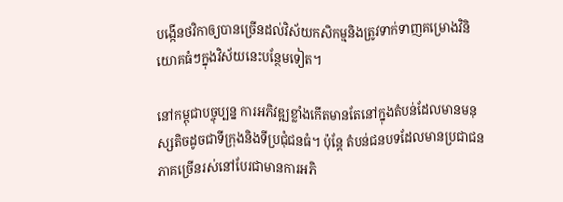បង្កើនថវិកាឲ្យបានច្រើនដល់វិស័យកសិកម្មនិងត្រូវទាក់ទាញគម្រោងវិនិយោគធំៗក្នុងវិស័យនេះបន្ថែមទៀត។

នៅកម្ពុជាបច្ចុប្បន្ន ការអភិវឌ្ឍខ្លាំងកើតមានតែនៅក្នុងតំបន់ដែលមានមនុស្សតិចដូចជាទីក្រុងនិងទីប្រជុំជនធំ។ ប៉ុន្តែ តំបន់ជនបទដែលមានប្រជាជនភាគច្រើនរស់នៅបែរជាមានការអភិ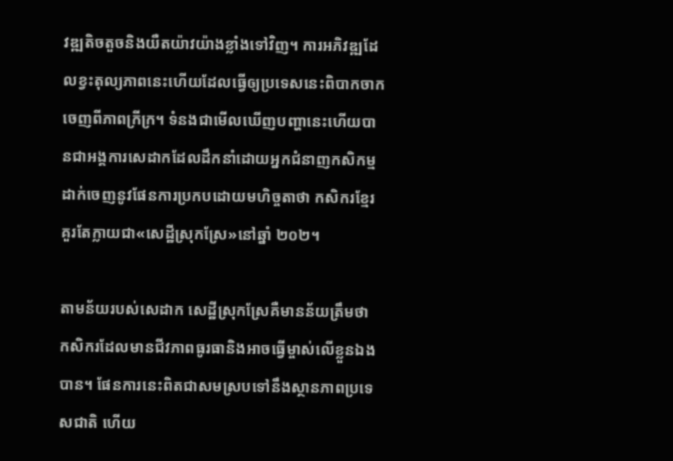វឌ្ឍតិចតួចនិងយឺតយ៉ាវយ៉ាងខ្លាំងទៅវិញ។ ការអភិវឌ្ឍដែលខ្វះតុល្យភាពនេះហើយដែលធ្វើឲ្យប្រទេសនេះពិបាកចាកចេញពីភាពក្រីក្រ។ ទំនងជាមើលឃើញបញ្ហានេះហើយបានជាអង្គការសេដាកដែលដឹកនាំដោយអ្នកជំនាញកសិកម្មដាក់ចេញនូវផែនការប្រកបដោយមហិច្ចតាថា កសិករខ្មែរគួរតែក្លាយជា«សេដ្ឋីស្រុកស្រែ»នៅឆ្នាំ ២០២។

តាមន័យរបស់សេដាក សេដ្ឋីស្រុកស្រែគឺមានន័យត្រឹមថា កសិករដែលមានជីវភាពធូរធានិងអាចធ្វើម្ចាស់លើខ្លួនឯងបាន។ ផែនការនេះពិតជាសមស្របទៅនឹងស្ថានភាពប្រទេសជាតិ ហើយ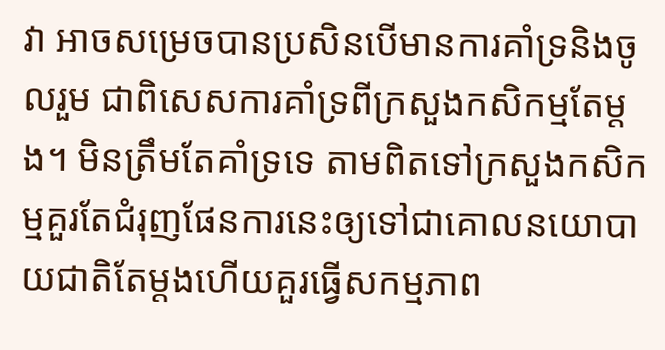វា អាចសម្រេចបានប្រសិនបើមានការគាំទ្រនិងចូលរួម ជាពិសេសការគាំទ្រពីក្រសួងកសិកម្មតែម្តង។ មិនត្រឹមតែគាំទ្រទេ តាមពិតទៅក្រសួងកសិកម្មគួរតែជំរុញផែនការនេះឲ្យទៅជាគោលនយោបាយជាតិតែម្តងហើយគួរធ្វើសកម្មភាព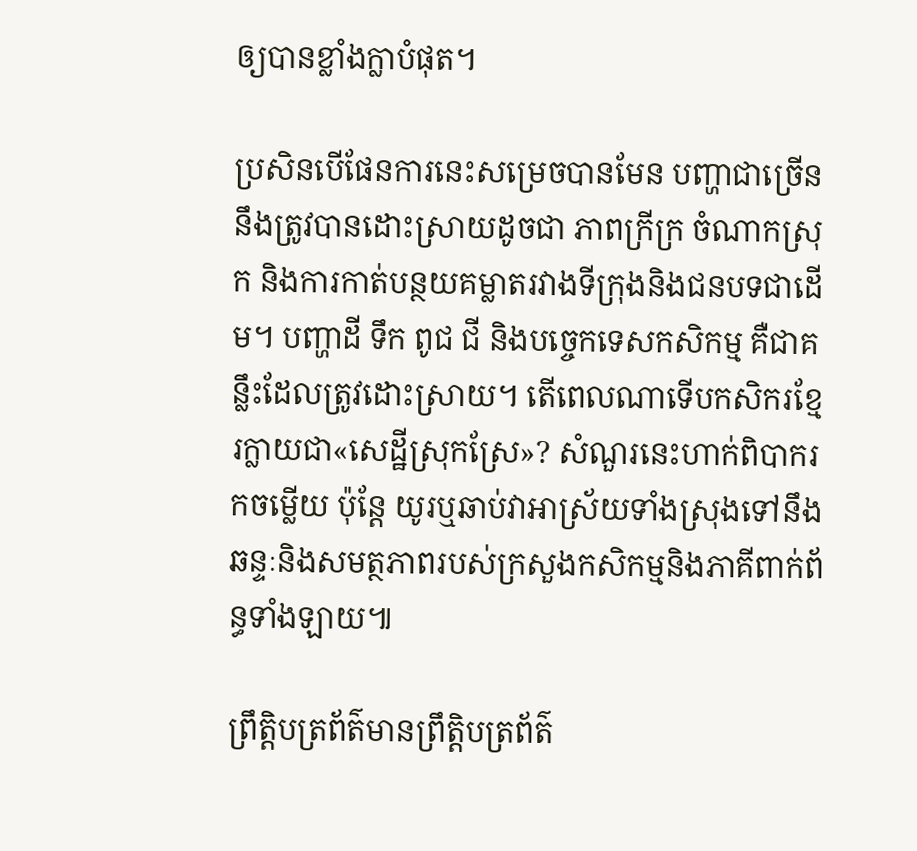ឲ្យបានខ្លាំងក្លាបំផុត។

ប្រសិនបើផែនការនេះសម្រេចបានមែន បញ្ហាជាច្រើននឹងត្រូវបានដោះស្រាយដូចជា ភាពក្រីក្រ ចំណាកស្រុក និងការកាត់បន្ថយគម្លាតរវាងទីក្រុងនិងជនបទជាដើម។ បញ្ហាដី ទឹក ពូជ ជី និងបច្ចេកទេសកសិកម្ម គឺជាគន្លឹះដែលត្រូវដោះស្រាយ។ តើពេលណាទើបកសិករខ្មែរក្លាយជា«សេដ្ឋីស្រុកស្រែ»? សំណួរនេះហាក់ពិបាករកចម្លើយ ប៉ុន្តែ យូរឬឆាប់វាអាស្រ័យទាំងស្រុងទៅនឹងឆន្ទៈនិងសមត្ថភាពរបស់ក្រសួងកសិកម្មនិងភាគីពាក់ព័ន្ធទាំងឡាយ៕

ព្រឹត្តិបត្រព័ត៌មានព្រឹត្តិបត្រព័ត៌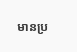មានប្រ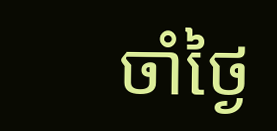ចាំថ្ងៃ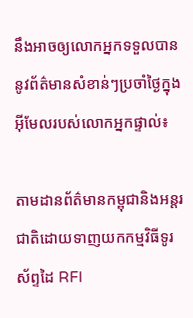នឹងអាចឲ្យលោកអ្នកទទួលបាននូវព័ត៌មានសំខាន់ៗប្រចាំថ្ងៃក្នុងអ៊ីមែលរបស់លោកអ្នកផ្ទាល់៖

តាមដានព័ត៌មានកម្ពុជានិងអន្តរជាតិដោយទាញយកកម្មវិធីទូរស័ព្ទដៃ RFI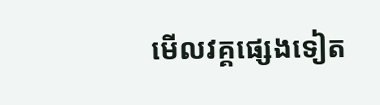មើលវគ្គផ្សេងទៀត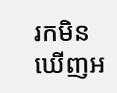រកមិនឃើញអ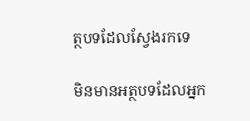ត្ថបទដែលស្វែងរកទេ

មិនមានអត្ថបទដែលអ្នក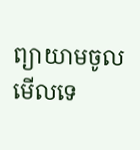ព្យាយាមចូលមើលទេ